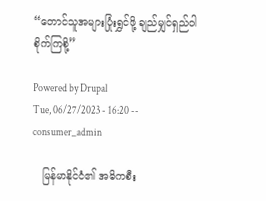“တောင်သူအများပြုံးရွှင်ဖို့ ချည်မျှင်ရှည်ဝါစိုက်ကြစို့”

Powered by Drupal
Tue, 06/27/2023 - 16:20 -- consumer_admin

   မြန်မာနိုင်ငံ၏ အဓိကစီး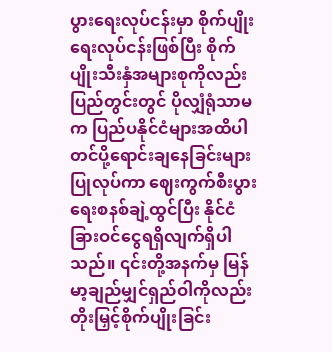ပွားရေးလုပ်ငန်းမှာ စိုက်ပျိုးရေးလုပ်ငန်းဖြစ်ပြီး စိုက်ပျိုးသီးနှံအများစုကိုလည်း ပြည်တွင်းတွင် ပိုလျှံရုံသာမက ပြည်ပနိုင်ငံများအထိပါ တင်ပို့ရောင်းချနေခြင်းများပြုလုပ်ကာ ဈေးကွက်စီးပွားရေးစနစ်ချဲ့ထွင်ပြီး နိုင်ငံခြားဝင်ငွေရရှိလျက်ရှိပါသည်။ ၎င်းတို့အနက်မှ မြန်မာ့ချည်မျှင်ရှည်ဝါကိုလည်း တိုးမြှင့်စိုက်ပျိုးခြင်း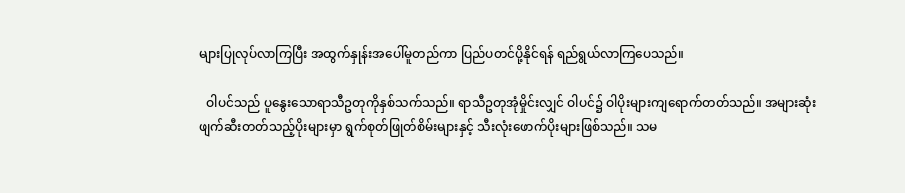များပြုလုပ်လာကြပြီး အထွက်နှုန်းအပေါ်မူတည်ကာ ပြည်ပတင်ပို့နိုင်ရန် ရည်ရွယ်လာကြပေသည်။

  ဝါပင်သည် ပူနွေးသောရာသီဥတုကိုနှစ်သက်သည်။ ရာသီဥတုအုံမှိုင်းလျှင် ဝါပင်၌ ဝါပိုးများကျရောက်တတ်သည်။ အများဆုံးဖျက်ဆီးတတ်သည့်ပိုးများမှာ ရွက်စုတ်ဖြုတ်စိမ်းများနှင့် သီးလုံးဖောက်ပိုးများဖြစ်သည်။ သမ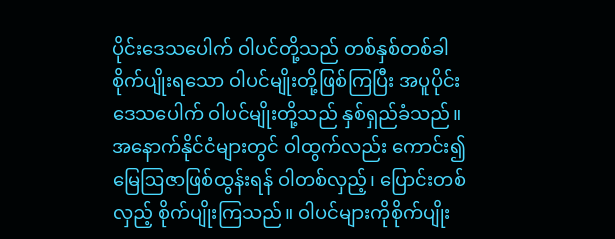ပိုင်းဒေသပေါက် ဝါပင်တို့သည် တစ်နှစ်တစ်ခါစိုက်ပျိုးရသော ဝါပင်မျိုးတို့ဖြစ်ကြပြီး အပူပိုင်းဒေသပေါက် ဝါပင်မျိုးတို့သည် နှစ်ရှည်ခံသည်။ အနောက်နိုင်ငံများတွင် ဝါထွက်လည်း ကောင်း၍ မြေဩဇာဖြစ်ထွန်းရန် ဝါတစ်လှည့်၊ ပြောင်းတစ်လှည့် စိုက်ပျိုးကြသည်။ ဝါပင်များကိုစိုက်ပျိုး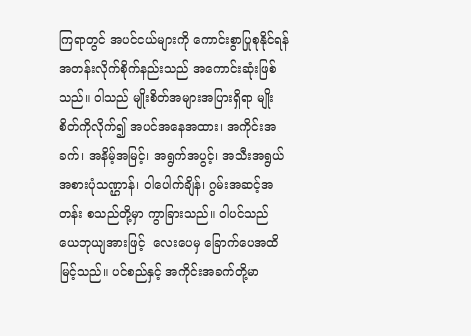ကြရာတွင် အပင်ငယ်များကို ကောင်းစွာပြုစုနိုင်ရန် အတန်းလိုက်စိုက်နည်းသည် အကောင်းဆုံးဖြစ်သည်။ ဝါသည် မျိုးစိတ်အများအပြားရှိရာ မျိုးစိတ်ကိုလိုက်၍ အပင်အနေအထား၊ အကိုင်းအခက်၊ အနိမ့်အမြင့်၊ အရွက်အပွင့်၊ အသီးအရွယ်အစားပုံသဏ္ဌာန်၊ ဝါပေါက်ချိန်၊ ဂွမ်းအဆင့်အတန်း စသည်တို့မှာ ကွာခြားသည်။ ဝါပင်သည် ယေဘုယျအားဖြင့်  လေးပေမှ ခြောက်ပေအထိမြင့်သည်။ ပင်စည်နှင့် အကိုင်းအခက်တို့မာ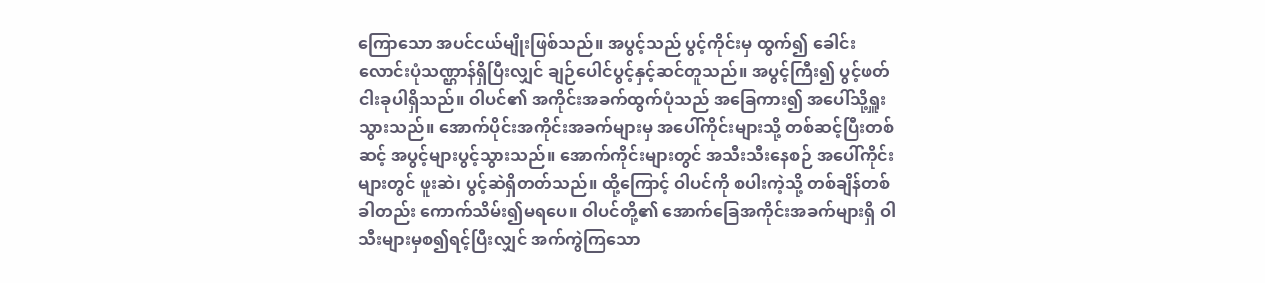ကြောသော အပင်ငယ်မျိုးဖြစ်သည်။ အပွင့်သည် ပွင့်ကိုင်းမှ ထွက်၍ ခေါင်းလောင်းပုံသဏ္ဌာန်ရှိပြီးလျှင် ချဉ်ပေါင်ပွင့်နှင့်ဆင်တူသည်။ အပွင့်ကြီး၍ ပွင့်ဖတ်ငါးခုပါရှိသည်။ ဝါပင်၏ အကိုင်းအခက်ထွက်ပုံသည် အခြေကား၍ အပေါ်သို့ရှူးသွားသည်။ အောက်ပိုင်းအကိုင်းအခက်များမှ အပေါ်ကိုင်းများသို့ တစ်ဆင့်ပြီးတစ်ဆင့် အပွင့်များပွင့်သွားသည်။ အောက်ကိုင်းများတွင် အသီးသီးနေစဉ် အပေါ်ကိုင်းများတွင် ဖူးဆဲ၊ ပွင့်ဆဲရှိတတ်သည်။ ထို့ကြောင့် ဝါပင်ကို စပါးကဲ့သို့ တစ်ချိန်တစ်ခါတည်း ကောက်သိမ်း၍မရပေ။ ဝါပင်တို့၏ အောက်ခြေအကိုင်းအခက်များရှိ ဝါသီးများမှစ၍ရင့်ပြီးလျှင် အက်ကွဲကြသော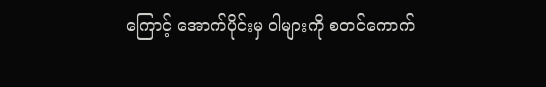ကြောင့် အောက်ပိုင်းမှ ဝါများကို စတင်ကောက်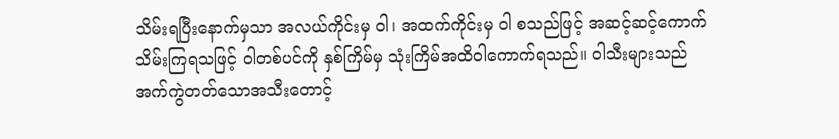သိမ်းရပြီးနောက်မှသာ အလယ်ကိုင်းမှ ဝါ၊ အထက်ကိုင်းမှ ဝါ စသည်ဖြင့် အဆင့်ဆင့်ကောက်သိမ်းကြရသဖြင့် ဝါတစ်ပင်ကို နှစ်ကြိမ်မှ သုံးကြိမ်အထိဝါကောက်ရသည်။ ဝါသီးများသည် အက်ကွဲတတ်သောအသီးတောင့်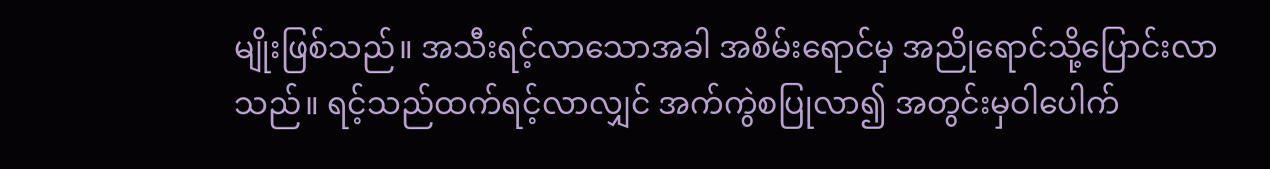မျိုးဖြစ်သည်။ အသီးရင့်လာသောအခါ အစိမ်းရောင်မှ အညိုရောင်သို့ပြောင်းလာသည်။ ရင့်သည်ထက်ရင့်လာလျှင် အက်ကွဲစပြုလာ၍ အတွင်းမှဝါပေါက်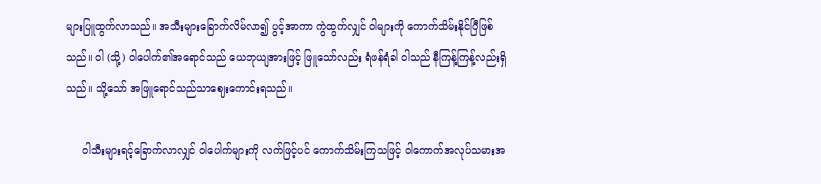များပြူထွက်လာသည်။ အသီးများခြောက်လိမ်လာ၍ ပွင့်အာကာ ကွဲထွက်လျှင် ဝါများကို ကောက်သိမ်းနိုင်ပြီဖြစ်သည်။ ဝါ (သို့) ဝါပေါက်၏အရောင်သည် ယေဘုယျအားဖြင့် ဖြူသော်လည်း ရံဖန်ရံခါ ဝါသည် နီကြန့်ကြန့်လည်းရှိသည်။ သို့သော် အဖြူရောင်သည်သာဈေးကောင်းရသည်။

     ဝါသီးများရင့်ခြောက်လာလျှင် ဝါပေါက်များကို လက်ဖြင့်ပင် ကောက်သိမ်းကြသဖြင့် ဝါကောက်အလုပ်သမားအ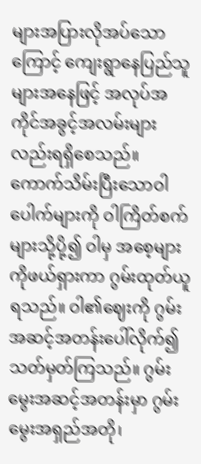များအပြားလိုအပ်သောကြောင့် ကျေးရွာနေပြည်သူများအနေဖြင့် အလုပ်အကိုင်အခွင့်အလမ်းများလည်းရရှိစေသည်။ ကောက်သိမ်းပြီးသောဝါပေါက်များကို ဝါကြိတ်စက်များသို့ပို့၍ ဝါမှ အစေ့များကိုဖယ်ရှားကာ ဂွမ်းထုတ်ယူရသည်။ ဝါ၏ဈေးကို ဂွမ်းအဆင့်အတန်းပေါ်လိုက်၍ သတ်မှတ်ကြသည်။ ဂွမ်းမွေးအဆင့်အတန်းမှာ ဂွမ်းမွေးအရှည်အတို၊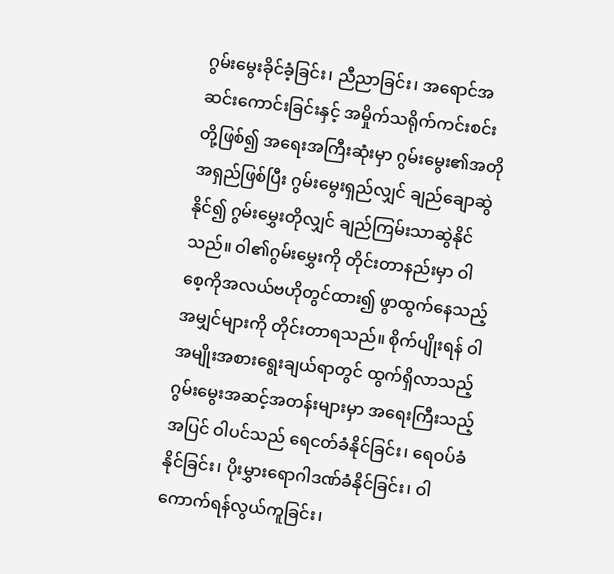ဂွမ်းမွေးခိုင်ခံ့ခြင်း၊ ညီညာခြင်း၊ အရောင်အဆင်းကောင်းခြင်းနှင့် အမှိုက်သရိုက်ကင်းစင်းတို့ဖြစ်၍ အရေးအကြီးဆုံးမှာ ဂွမ်းမွေး၏အတိုအရှည်ဖြစ်ပြီး ဂွမ်းမွေးရှည်လျှင် ချည်ချောဆွဲနိုင်၍ ဂွမ်းမွှေးတိုလျှင် ချည်ကြမ်းသာဆွဲနိုင်သည်။ ဝါ၏ဂွမ်းမွှေးကို တိုင်းတာနည်းမှာ ဝါစေ့ကိုအလယ်ဗဟိုတွင်ထား၍ ဖွာထွက်နေသည့်အမျှင်များကို တိုင်းတာရသည်။ စိုက်ပျိုးရန် ဝါအမျိုးအစားရွေးချယ်ရာတွင် ထွက်ရှိလာသည့်ဂွမ်းမွေးအဆင့်အတန်းများမှာ အရေးကြီးသည့်အပြင် ဝါပင်သည် ရေငတ်ခံနိုင်ခြင်း၊ ရေဝပ်ခံနိုင်ခြင်း၊ ပိုးမွှားရောဂါဒဏ်ခံနိုင်ခြင်း၊ ဝါကောက်ရန်လွယ်ကူခြင်း၊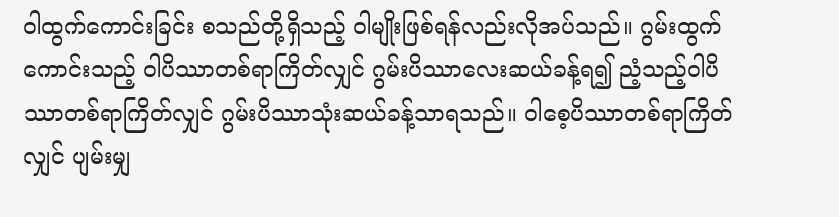ဝါထွက်ကောင်းခြင်း စသည်တို့ရှိသည့် ဝါမျိုးဖြစ်ရန်လည်းလိုအပ်သည်။ ဂွမ်းထွက်ကောင်းသည့် ဝါပိဿာတစ်ရာကြိတ်လျှင် ဂွမ်းပိဿာလေးဆယ်ခန့်ရ၍ ညံ့သည့်ဝါပိဿာတစ်ရာကြိတ်လျှင် ဂွမ်းပိဿာသုံးဆယ်ခန့်သာရသည်။ ဝါစေ့ပိဿာတစ်ရာကြိတ်လျှင် ပျမ်းမျှ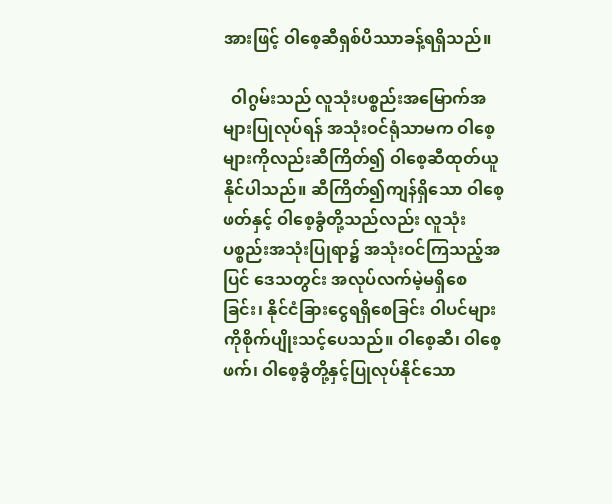အားဖြင့် ဝါစေ့ဆီရှစ်ပိဿာခန့်ရရှိသည်။

  ဝါဂွမ်းသည် လူသုံးပစ္စည်းအမြောက်အများပြုလုပ်ရန် အသုံးဝင်ရုံသာမက ဝါစေ့များကိုလည်းဆီကြိတ်၍ ဝါစေ့ဆီထုတ်ယူနိုင်ပါသည်။ ဆီကြိတ်၍ကျန်ရှိသော ဝါစေ့ဖတ်နှင့် ဝါစေ့ခွံတို့သည်လည်း လူသုံးပစ္စည်းအသုံးပြုရာ၌ အသုံးဝင်ကြသည့်အပြင် ဒေသတွင်း အလုပ်လက်မဲ့မရှိစေခြင်း၊ နိုင်ငံခြားငွေရရှိစေခြင်း ဝါပင်များကိုစိုက်ပျိုးသင့်ပေသည်။ ဝါစေ့ဆီ၊ ဝါစေ့ဖက်၊ ဝါစေ့ခွံတို့နှင့်ပြုလုပ်နိုင်သော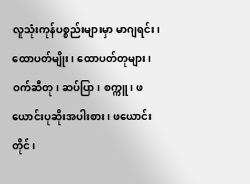လူသုံးကုန်ပစ္စည်းများမှာ မာဂျရင်း၊ ထောပတ်မျိုး၊ ထောပတ်တုများ၊ ဝက်ဆီတု၊ ဆပ်ပြာ၊ စက္ကူ၊ ဖယောင်းပုဆိုးအပါးစား၊ ဖယောင်းတိုင်၊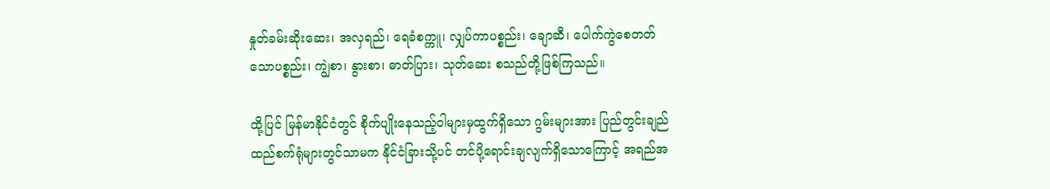နှုတ်ခမ်းဆိုးဆေး၊ အလှရည်၊ ရေခံစက္ကူ၊ လျှပ်ကာပစ္စည်း၊ ချောဆီ၊ ပေါက်ကွဲစေတတ်သောပစ္စည်း၊ ကျွဲစာ၊ နွားစာ၊ ဓာတ်ပြား၊ သုတ်ဆေး စသည်တို့ဖြစ်ကြသည်။

ထို့ပြင် မြန်မာနိုင်ငံတွင် စိုက်ပျိုးနေသည့်ဝါများမှထွက်ရှိသော ဂွမ်းများအား ပြည်တွင်းချည်ထည်စက်ရုံများတွင်သာမက နိုင်ငံခြားသို့ပင် တင်ပို့ရောင်းချလျက်ရှိသောကြောင့် အရည်အ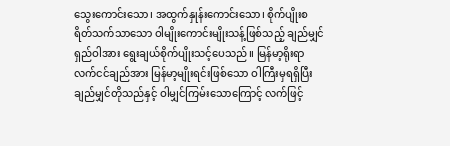သွေးကောင်းသော၊ အထွက်နှုန်းကောင်းသော၊ စိုက်ပျိုးစရိတ်သက်သာသော ဝါမျိုးကောင်းမျိုးသန့်ဖြစ်သည့် ချည်မျှင်ရှည်ဝါအား ရွေးချယ်စိုက်ပျိုးသင့်ပေသည်။ မြန်မာ့ရိုးရာလက်ငင်ချည်အား မြန်မာ့မျိုးရင်းဖြစ်သော ဝါကြီးမှရရှိပြီး ချည်မျှင်တိုသည်နှင့် ဝါမျှင်ကြမ်းသောကြောင့် လက်ဖြင့်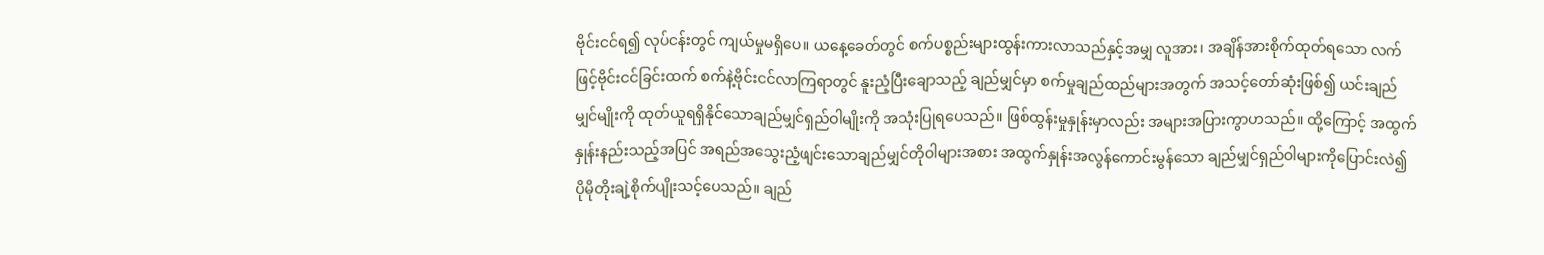ဗိုင်းငင်ရ၍ လုပ်ငန်းတွင် ကျယ်မှုမရှိပေ။ ယနေ့ခေတ်တွင် စက်ပစ္စည်းများထွန်းကားလာသည်နှင့်အမျှ လူအား၊ အချိန်အားစိုက်ထုတ်ရသော လက်ဖြင့်ဗိုင်းငင်ခြင်းထက် စက်နဲ့ဗိုင်းငင်လာကြရာတွင် နူးညံ့ပြီးချောသည့် ချည်မျှင်မှာ စက်မှုချည်ထည်များအတွက် အသင့်တော်ဆုံးဖြစ်၍ ယင်းချည်မျှင်မျိုးကို ထုတ်ယူရရှိနိုင်သောချည်မျှင်ရှည်ဝါမျိုးကို အသုံးပြုရပေသည်။ ဖြစ်ထွန်းမှုနှုန်းမှာလည်း အများအပြားကွာဟသည်။ ထို့ကြောင့် အထွက်နှုန်းနည်းသည့်အပြင် အရည်အသွေးညံ့ဖျင်းသောချည်မျှင်တိုဝါများအစား အထွက်နှုန်းအလွန်ကောင်းမွန်သော ချည်မျှင်ရှည်ဝါများကိုပြောင်းလဲ၍ ပိုမိုတိုးချဲ့စိုက်ပျိုးသင့်ပေသည်။ ချည်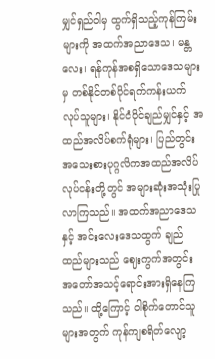မျှင်ရှည်ဝါမှ ထွက်ရှိသည့်ကုန်ကြမ်းများကို အထက်အညာဒေသ၊ မန္တလေး၊ ရန်ကုန်အစရှိသောဒေသများမှ တစ်နိုင်တစ်ပိုင်ရက်ကန်းယက်လုပ်သူများ၊ နိုင်ငံပိုင်ချည်မျှင်နှင့် အထည်အလိပ်စက်ရုံများ၊ ပြည်တွင်းအသေးစားပုဂ္ဂလိကအထည်အလိပ်လုပ်ငန်းတို့တွင် အများဆုံးအသုံးပြုလာကြသည်။ အထက်အညာဒေသနှင့် အင်းလေးဒေသထွက် ချည်ထည်များသည် ဈေးကွက်အတွင်း အတော်အသင့်ရောင်းအားရှိနေကြသည်။ ထို့ကြောင့် ဝါစိုက်တောင်သူများအတွက် ကုန်ကျစရိတ်လျော့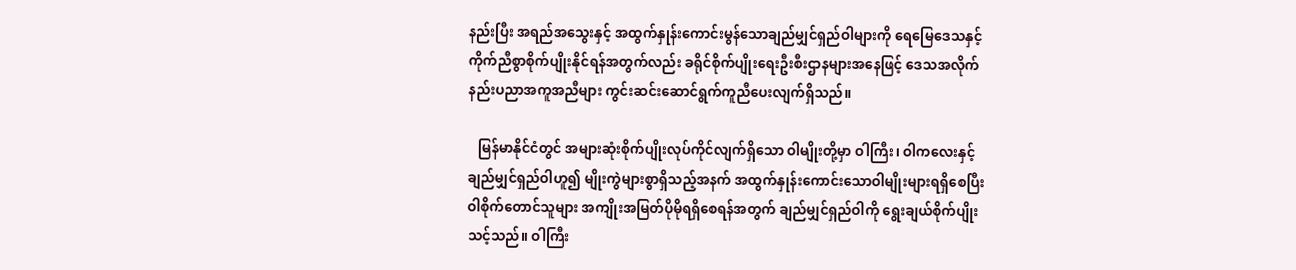နည်းပြီး အရည်အသွေးနှင့် အထွက်နှုန်းကောင်းမွန်သောချည်မျှင်ရှည်ဝါများကို ရေမြေဒေသနှင့်ကိုက်ညီစွာစိုက်ပျိုးနိုင်ရန်အတွက်လည်း ခရိုင်စိုက်ပျိုးရေးဦးစီးဌာနများအနေဖြင့် ဒေသအလိုက် နည်းပညာအကူအညီများ ကွင်းဆင်းဆောင်ရွက်ကူညီပေး‌လျက်ရှိသည်။

   မြန်မာနိုင်ငံတွင် အများဆုံးစိုက်ပျိုးလုပ်ကိုင်လျက်ရှိသော ဝါမျိုးတို့မှာ ဝါကြီး၊ ဝါကလေးနှင့် ချည်မျှင်ရှည်ဝါဟူ၍ မျိုးကွဲများစွာရှိသည့်အနက် အထွက်နှုန်းကောင်းသောဝါမျိုးများရရှိစေပြီး ဝါစိုက်တောင်သူများ အကျိုးအမြတ်ပိုမိုရရှိစေရန်အတွက် ချည်မျှင်ရှည်ဝါကို ရွေးချယ်စိုက်ပျိုးသင့်သည်။ ဝါကြီး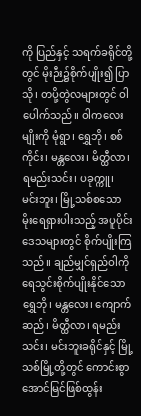ကို ပြည်နှင့် သရက်ခရိုင်တို့တွင် မိုးဉီး၌စိုက်ပျိုး၍ ပြာသို၊ တပို့တွဲလများတွင် ဝါပေါက်သည်။ ဝါကလေးမျိုးကို မုံရွာ၊ ရွှေဘို၊ စစ်ကိုင်း၊ မန္တလေး၊ မိတ္ထီလာ၊ ရမည်းသင်း၊ ပခုက္ကူ၊ မင်းဘူး၊ မြို့သစ်စသော မိုးရေရှားပါးသည့် အပူပိုင်းဒေသများတွင် စိုက်ပျိုးကြသည်။ ချည်မျှင်ရှည်ဝါကို ရေသွင်းစိုက်ပျိုးနိုင်သော ရွှေဘို၊ မန္တလေး၊ ကျောက်ဆည်၊ မိတ္ထီလာ၊ ရမည်းသင်း၊ မင်းဘူးခရိုင်နှင့် မြို့သစ်မြို့တို့တွင် ကောင်းစွာအောင်မြင်ဖြစ်ထွန်း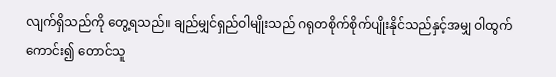လျက်ရှိသည်ကို တွေ့ရသည်။ ချည်မျှင်ရှည်ဝါမျိုးသည် ဂရုတစိုက်စိုက်ပျိုးနိုင်သည်နှင့်အမျှ ဝါထွက်ကောင်း၍ တောင်သူ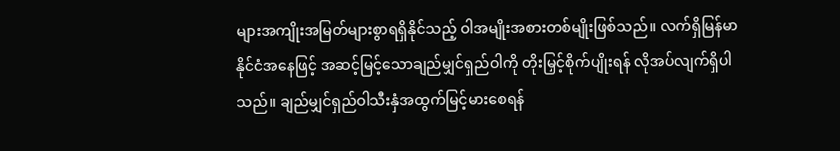များအကျိုးအမြတ်များစွာရရှိနိုင်သည့် ဝါအမျိုးအစားတစ်မျိုးဖြစ်သည်။ လက်ရှိမြန်မာနိုင်ငံအနေဖြင့် အဆင့်မြင့်သောချည်မျှင်ရှည်ဝါကို တိုးမြှင့်စိုက်ပျိုးရန် လိုအပ်လျက်ရှိပါသည်။ ချည်မျှင်ရှည်ဝါသီးနှံအထွက်မြင့်မားစေရန်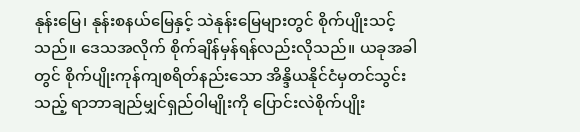နုန်းမြေ၊ နုန်းစနယ်မြေနှင့် သဲနုန်းမြေများတွင် စိုက်ပျိုးသင့်သည်။ ဒေသအလိုက် စိုက်ချိန်မှန်ရန်လည်းလိုသည်။ ယခုအခါတွင် စိုက်ပျိုးကုန်ကျစရိတ်နည်းသော အိန္ဒိယနိုင်ငံမှတင်သွင်းသည့် ရာဘာချည်မျှင်ရှည်ဝါမျိုးကို ပြောင်းလဲစိုက်ပျိုး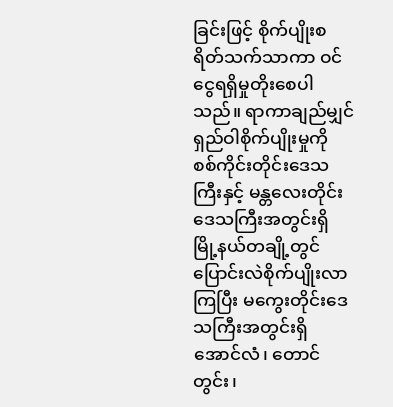ခြင်းဖြင့် စိုက်ပျိုးစရိတ်သက်သာကာ ဝင်ငွေရရှိမှုတိုးစေပါသည်။ ရာကာချည်မျှင်ရှည်ဝါစိုက်ပျိုးမှုကို စစ်ကိုင်းတိုင်းဒေသကြီးနှင့် မန္တလေးတိုင်းဒေသကြီးအတွင်းရှိ မြို့နယ်တချို့တွင် ပြောင်းလဲစိုက်ပျိုးလာကြပြီး မကွေးတိုင်းဒေသကြီးအတွင်းရှိ အောင်လံ၊ တောင်တွင်း၊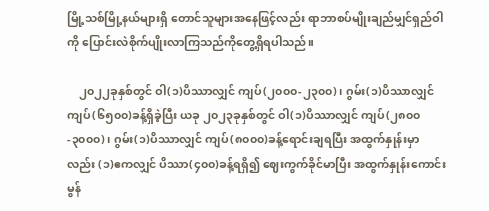မြို့သစ်မြို့နယ်များရှိ တောင်သူများအနေဖြင့်လည်း ရာဘာစပ်မျိုးချည်မျှင်ရှည်ဝါကို ပြောင်းလဲစိုက်ပျိုးလာကြသည်ကိုတွေ့ရှိရပါသည်။

    ၂၀၂၂ခုနှစ်တွင် ဝါ(၁)ပိဿာလျှင် ကျပ်(၂၀၀၀-၂၃၀၀)၊ ဂွမ်း(၁)ပိဿာလျှင် ကျပ်(၆၅၀၀)ခန့်ရှိခဲ့ပြီး ယခု ၂၀၂၃ခုနှစ်တွင် ဝါ(၁)ပိဿာလျှင် ကျပ်(၂၈၀၀-၃၀၀၀)၊ ဂွမ်း(၁)ပိဿာလျှင် ကျပ်(၈၀၀၀)ခန့်ရောင်းချရပြီး အထွက်နှုန်းမှာလည်း (၁)ဧကလျှင် ပိဿာ(၄၀၀)ခန့်ရရှိ၍ ဈေးကွက်ခိုင်မာပြီး အထွက်နှုန်းကောင်းမွန်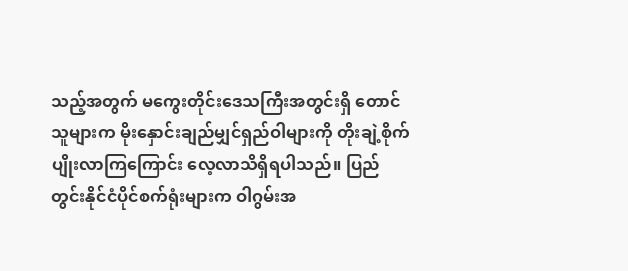သည့်အတွက် မကွေးတိုင်းဒေသကြီးအတွင်းရှိ တောင်သူများက မိုးနှောင်းချည်မျှင်ရှည်ဝါများကို တိုးချဲ့စိုက်ပျိုးလာကြကြောင်း လေ့လာသိရှိရပါသည်။ ပြည်တွင်းနိုင်ငံပိုင်စက်ရုံးများက ဝါဂွမ်းအ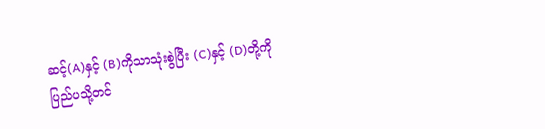ဆင့်(A)နှင့် (B)ကိုသာသုံးစွဲပြီး (C)နှင့် (D)တို့ကို ပြည်ပသို့တင်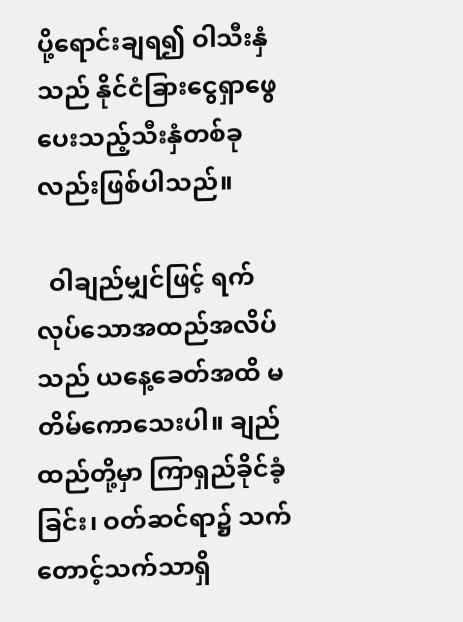ပို့ရောင်းချရ၍ ဝါသီးနှံသည် နိုင်ငံခြားငွေရှာဖွေပေးသည့်သီးနှံတစ်ခုလည်းဖြစ်ပါသည်။

  ဝါချည်မျှင်ဖြင့် ရက်လုပ်သောအထည်အလိပ်သည် ယနေ့ခေတ်အထိ မတိမ်ကောသေးပါ။ ချည်ထည်တို့မှာ ကြာရှည်ခိုင်ခံ့ခြင်း၊ ဝတ်ဆင်ရာ၌ သက်တောင့်သက်သာရှိ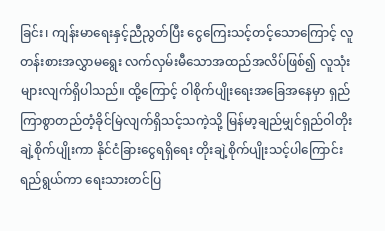ခြင်း၊ ကျန်းမာရေးနှင့်ညီညွတ်ပြီး ငွေကြေးသင့်တင့်သောကြောင့် လူတန်းစားအလွှာမရွေး လက်လှမ်းမီသောအထည်အလိပ်ဖြစ်၍ လူသုံးများလျက်ရှိပါသည်။ ထို့ကြောင့် ဝါစိုက်ပျိုးရေးအခြေအနေမှာ ရှည်ကြာစွာတည်တံ့ခိုင်မြဲလျက်ရှိသင့်သကဲ့သို့ မြန်မာ့ချည်မျှင်ရှည်ဝါတိုးချဲ့စိုက်ပျိုးကာ နိုင်ငံခြားငွေရရှိရေး တိုးချဲ့စိုက်ပျိုးသင့်ပါကြောင်း ရည်ရွယ်ကာ ရေးသားတင်ပြ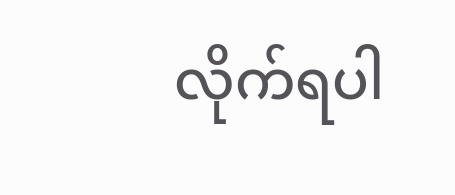လိုက်ရပါ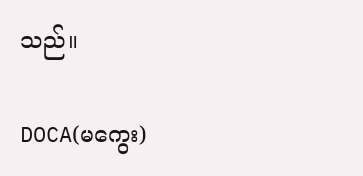သည်။

DOCA(မကွေး)